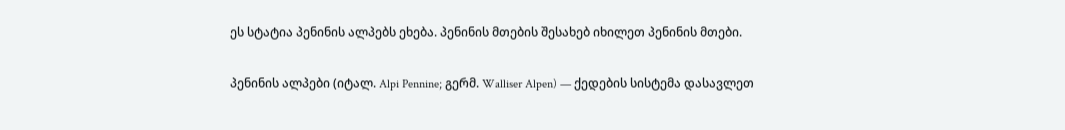ეს სტატია პენინის ალპებს ეხება. პენინის მთების შესახებ იხილეთ პენინის მთები.

პენინის ალპები (იტალ. Alpi Pennine; გერმ. Walliser Alpen) — ქედების სისტემა დასავლეთ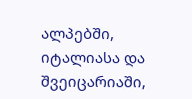ალპებში, იტალიასა და შვეიცარიაში,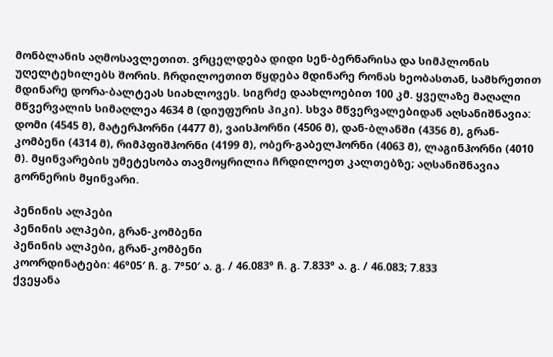მონბლანის აღმოსავლეთით. ვრცელდება დიდი სენ-ბერნარისა და სიმპლონის უღელტეხილებს შორის. ჩრდილოეთით წყდება მდინარე რონას ხეობასთან, სამხრეთით მდინარე დორა-ბალტეას სიახლოვეს. სიგრძე დაახლოებით 100 კმ. ყველაზე მაღალი მწვერვალის სიმაღლეა 4634 მ (დიუფურის პიკი). სხვა მწვერვალებიდან აღსანიშნავია: დომი (4545 მ), მატერჰორნი (4477 მ), ვაისჰორნი (4506 მ), დან-ბლანში (4356 მ), გრან-კომბენი (4314 მ), რიმპფიშჰორნი (4199 მ), ობერ-გაბელჰორნი (4063 მ), ლაგინჰორნი (4010 მ). მყინვარების უმეტესობა თავმოყრილია ჩრდილოეთ კალთებზე; აღსანიშნავია გორნერის მყინვარი.

პენინის ალპები
პენინის ალპები, გრან-კომბენი
პენინის ალპები, გრან-კომბენი
კოორდინატები: 46°05′ ჩ. გ. 7°50′ ა. გ. / 46.083° ჩ. გ. 7.833° ა. გ. / 46.083; 7.833
ქვეყანა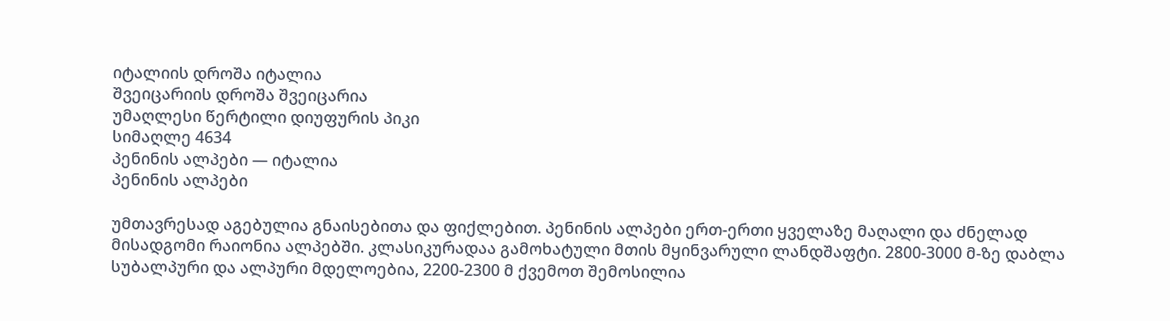იტალიის დროშა იტალია
შვეიცარიის დროშა შვეიცარია
უმაღლესი წერტილი დიუფურის პიკი
სიმაღლე 4634
პენინის ალპები — იტალია
პენინის ალპები

უმთავრესად აგებულია გნაისებითა და ფიქლებით. პენინის ალპები ერთ-ერთი ყველაზე მაღალი და ძნელად მისადგომი რაიონია ალპებში. კლასიკურადაა გამოხატული მთის მყინვარული ლანდშაფტი. 2800-3000 მ-ზე დაბლა სუბალპური და ალპური მდელოებია, 2200-2300 მ ქვემოთ შემოსილია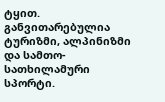ტყით. განვითარებულია ტურიზმი, ალპინიზმი და სამთო-სათხილამური სპორტი.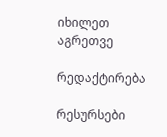იხილეთ აგრეთვე

რედაქტირება

რესურსები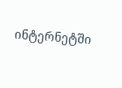ინტერნეტში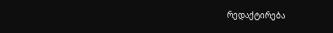რედაქტირება